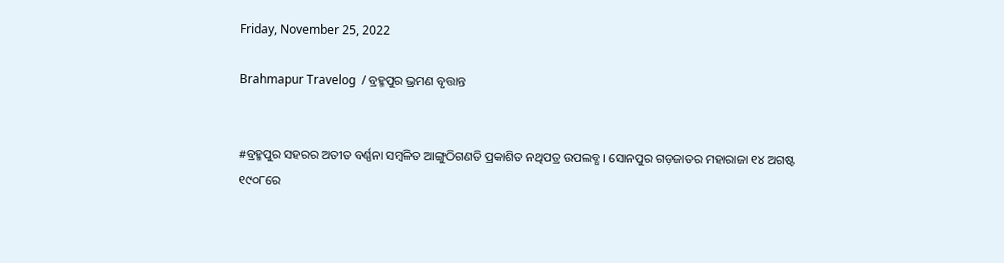Friday, November 25, 2022

Brahmapur Travelog  / ବ୍ରହ୍ମପୁର ଭ୍ରମଣ ବୃତ୍ତାନ୍ତ


#ବ୍ରହ୍ମପୁର ସହରର ଅତୀତ ବର୍ଣ୍ଣନା ସମ୍ୱଳିତ ଆଙ୍ଗୁଠିଗଣତି ପ୍ରକାଶିତ ନଥିପତ୍ର ଉପଲବ୍ଧ । ସୋନପୁର ଗଡ଼ଜାତର ମହାରାଜା ୧୪ ଅଗଷ୍ଟ ୧୯୦୮ରେ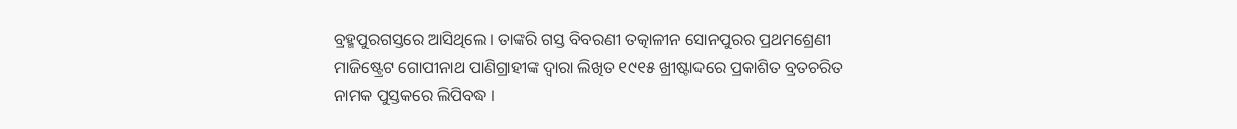ବ୍ରହ୍ମପୁରଗସ୍ତରେ ଆସିଥିଲେ । ତାଙ୍କରି ଗସ୍ତ ବିବରଣୀ ତତ୍କାଳୀନ ସୋନପୁରର ପ୍ରଥମଶ୍ରେଣୀ ମାଜିଷ୍ଟ୍ରେଟ ଗୋପୀନାଥ ପାଣିଗ୍ରାହୀଙ୍କ ଦ୍ୱାରା ଲିଖିତ ୧୯୧୫ ଖ୍ରୀଷ୍ଟାଦ୍ଦରେ ପ୍ରକାଶିତ ବ୍ରତଚରିତ ନାମକ ପୁସ୍ତକରେ ଲିପିବଦ୍ଧ ।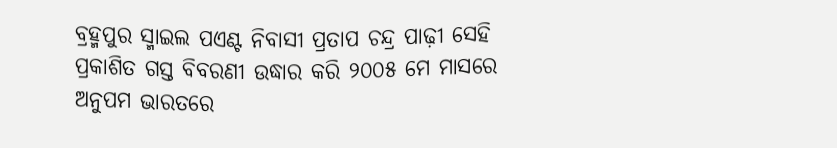ବ୍ରହ୍ମପୁର ସ୍ମାଇଲ ପଏଣ୍ଟ ନିବାସୀ ପ୍ରତାପ ଚନ୍ଦ୍ର ପାଢ଼ୀ ସେହି ପ୍ରକାଶିତ ଗସ୍ତ ବିବରଣୀ ଉଦ୍ଧାର କରି ୨୦୦୫ ମେ ମାସରେ ଅନୁପମ ଭାରତରେ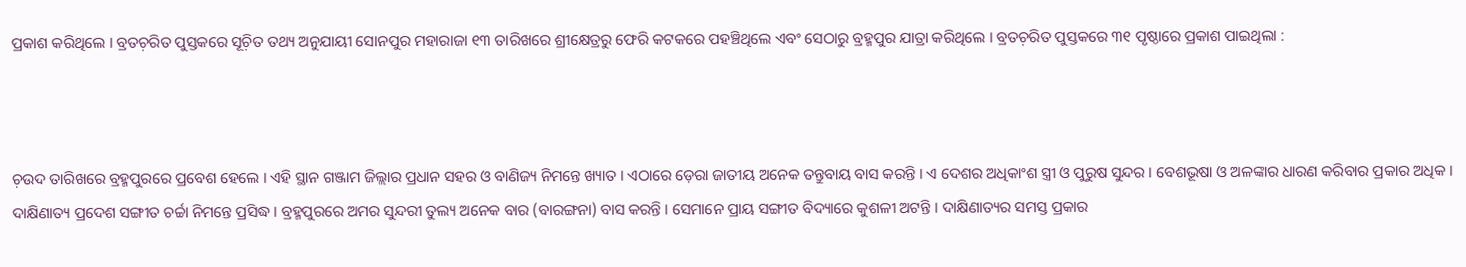ପ୍ରକାଶ କରିଥିଲେ । ବ୍ରତଚ଼ରିତ ପୁସ୍ତକରେ ସୂଚ଼ିତ ତଥ୍ୟ ଅନୁଯାୟୀ ସୋନପୁର ମହାରାଜା ୧୩ ତାରିଖରେ ଶ୍ରୀକ୍ଷେତ୍ରରୁ ଫେରି କଟକରେ ପହଞ୍ଚିଥିଲେ ଏବଂ ସେଠାରୁ ବ୍ରହ୍ମପୁର ଯାତ୍ରା କରିଥିଲେ । ବ୍ରତଚ଼ରିତ ପୁସ୍ତକରେ ୩୧ ପୃଷ୍ଠାରେ ପ୍ରକାଶ ପାଇଥିଲା :



ଚ଼ଉଦ ତାରିଖରେ ବ୍ରହ୍ମପୁରରେ ପ୍ରବେଶ ହେଲେ । ଏହି ସ୍ଥାନ ଗଞ୍ଜାମ ଜିଲ୍ଲାର ପ୍ରଧାନ ସହର ଓ ବାଣିଜ୍ୟ ନିମନ୍ତେ ଖ୍ୟାତ । ଏଠାରେ ଡ଼େରା ଜାତୀୟ ଅନେକ ତନ୍ତୁବାୟ ବାସ କରନ୍ତି । ଏ ଦେଶର ଅଧିକାଂଶ ସ୍ତ୍ରୀ ଓ ପୁରୁଷ ସୁନ୍ଦର । ବେଶଭୂଷା ଓ ଅଳଙ୍କାର ଧାରଣ କରିବାର ପ୍ରକାର ଅଧିକ । ଦାକ୍ଷିଣାତ୍ୟ ପ୍ରଦେଶ ସଙ୍ଗୀତ ଚର୍ଚ୍ଚା ନିମନ୍ତେ ପ୍ରସିଦ୍ଧ । ବ୍ରହ୍ମପୁରରେ ଅମର ସୁନ୍ଦରୀ ତୁଲ୍ୟ ଅନେକ ବାର (ବାରଙ୍ଗନା) ବାସ କରନ୍ତି । ସେମାନେ ପ୍ରାୟ ସଙ୍ଗୀତ ବିଦ୍ୟାରେ କୁଶଳୀ ଅଟନ୍ତି । ଦାକ୍ଷିଣାତ୍ୟର ସମସ୍ତ ପ୍ରକାର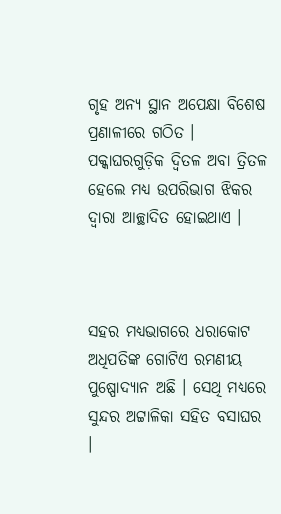ଗୃହ ଅନ୍ୟ ସ୍ଥାନ ଅପେକ୍ଷା ବିଶେଷ ପ୍ରଣାଳୀରେ ଗଠିତ । ପକ୍କାଘରଗୁଡ଼ିକ ଦ୍ୱିତଳ ଅବା ତ୍ରିତଳ ହେଲେ ମଧ୍ୟ ଉପରିଭାଗ ଝିକର ଦ୍ୱାରା ଆଚ୍ଛାଦିତ ହୋଇଥାଏ ।



ସହର ମଧ୍ୟଭାଗରେ ଧରାକୋଟ ଅଧିପତିଙ୍କ ଗୋଟିଏ ରମଣୀୟ ପୁଷ୍ପୋଦ୍ୟାନ ଅଛି । ସେଥି ମଧ୍ୟରେ ସୁନ୍ଦର ଅଟ୍ଟାଳିକା ସହିତ ବସାଘର ।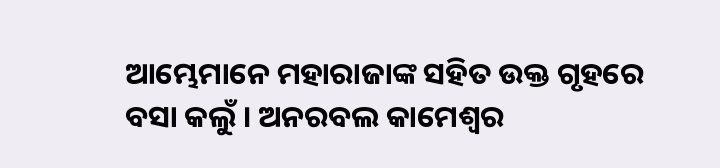ଆମ୍ଭେମାନେ ମହାରାଜାଙ୍କ ସହିତ ଉକ୍ତ ଗୃହରେ ବସା କଲୁଁ । ଅନରବଲ କାମେଶ୍ୱର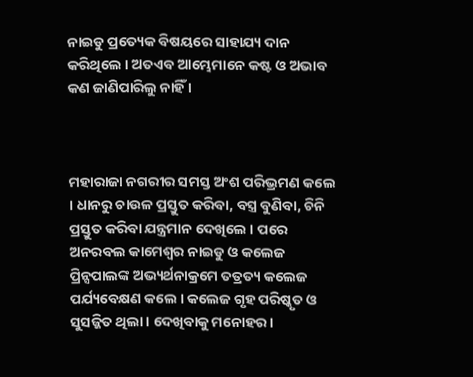ନାଇଡୁ ପ୍ରତ୍ୟେକ ବିଷୟରେ ସାହାଯ୍ୟ ଦାନ କରିଥିଲେ । ଅତଏବ ଆମ୍ଭେମାନେ କଷ୍ଟ ଓ ଅଭାବ କଣ ଜାଣିପାରିଲୁ ନାହିଁ ।



ମହାରାଜା ନଗରୀର ସମସ୍ତ ଅଂଶ ପରିଭ୍ରମଣ କଲେ । ଧାନରୁ ଚାଉଳ ପ୍ରସ୍ତୁତ କରିବା, ବସ୍ତ୍ର ବୁଣିବା, ଚିନି ପ୍ରସ୍ତୁତ କରିବା ଯନ୍ତ୍ରମାନ ଦେଖିଲେ । ପରେ ଅନରବଲ କାମେଶ୍ୱର ନାଇଡୁ ଓ କଲେଜ ପ୍ରିନ୍ସପାଲଙ୍କ ଅଭ୍ୟର୍ଥନାକ୍ରମେ ତତ୍ରତ୍ୟ କଲେଜ ପର୍ଯ୍ୟବେକ୍ଷଣ କଲେ । କଲେଜ ଗୃହ ପରିଷ୍କୃତ ଓ ସୁସଜ୍ଜିତ ଥିଲା । ଦେଖିବାକୁ ମନୋହର ।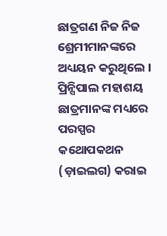ଛାତ୍ରଗଣ ନିଜ ନିଜ ଶ୍ରେମୀମାନଙ୍କରେ ଅଧ୍ୟୟନ କରୁଥିଲେ । ପ୍ରିନ୍ସିପାଲ ମହାଶୟ ଛାତ୍ରମାନଙ୍କ ମଧ୍ୟରେ ପରସ୍ପର କଥୋପକଥନ (ଡ଼ାଇଲଗ) କରାଇ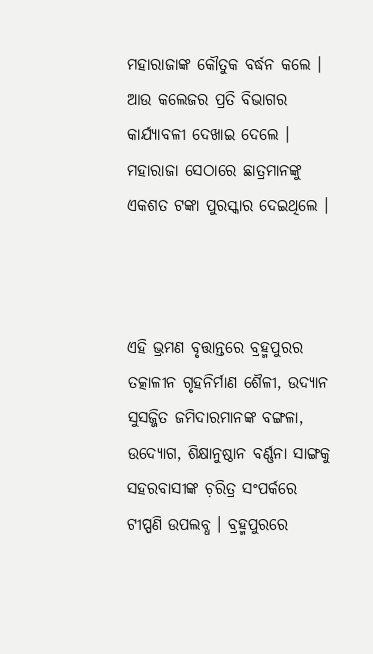ମହାରାଜାଙ୍କ କୌତୁକ ବର୍ଦ୍ଧନ କଲେ । ଆଉ କଲେଜର ପ୍ରତି ବିଭାଗର କାର୍ଯ୍ୟାବଳୀ ଦେଖାଇ ଦେଲେ । ମହାରାଜା ସେଠାରେ ଛାତ୍ରମାନଙ୍କୁ ଏକଶତ ଟଙ୍କା ପୁରସ୍କାର ଦେଇଥିଲେ ।



ଏହି ଭ୍ରମଣ ବୃତ୍ତାନ୍ତରେ ବ୍ରହ୍ମପୁରର ତତ୍କାଳୀନ ଗୃହନିର୍ମାଣ ଶୈଳୀ, ଉଦ୍ୟାନ ସୁସଜ୍ଜିତ ଜମିଦାରମାନଙ୍କ ବଙ୍ଗଳା, ଉଦ୍ୟୋଗ, ଶିକ୍ଷାନୁଷ୍ଠାନ ବର୍ଣ୍ଣନା ସାଙ୍ଗକୁ ସହରବାସୀଙ୍କ ଚ଼ରିତ୍ର ସଂପର୍କରେ ଟୀପ୍ପଣି ଉପଲବ୍ଧ । ବ୍ରହ୍ମପୁରରେ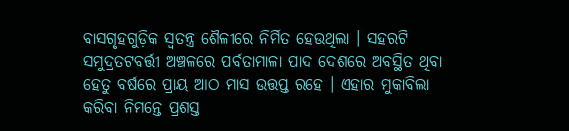ବାସଗୃହଗୁଡ଼ିକ ସ୍ୱତନ୍ତ୍ର ଶୈଳୀରେ ନିର୍ମିତ ହେଉଥିଲା । ସହରଟି ସମୁଦ୍ରତଟବର୍ତ୍ତୀ ଅଞ୍ଚଳରେ ପର୍ବତାମାଳା ପାଦ ଦେଶରେ ଅବସ୍ଥିତ ଥିବା ହେତୁ ବର୍ଷରେ ପ୍ରାୟ ଆଠ ମାସ ଉତ୍ତପ୍ତ ରହେ । ଏହାର ମୁକାବିଲା କରିବା ନିମନ୍ତେ ପ୍ରଶସ୍ତ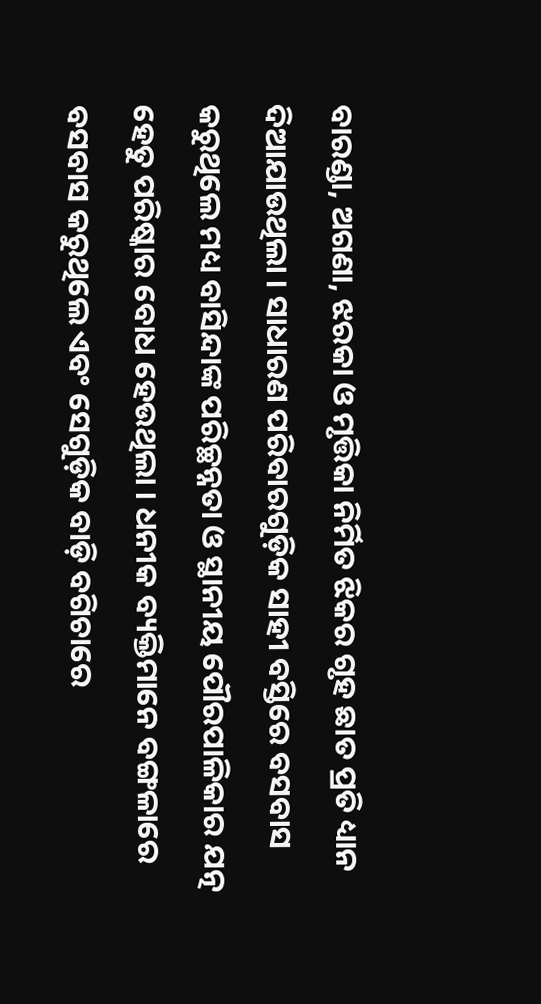ବାରଣ୍ଡା, ଅଗଣା, ଝରକା ଓ ମୃତ୍ତିକା ନିର୍ମିତ ଝିକର ଗୃହ ଛାତ ପ୍ରତି ଧ୍ୟାନ ଦିଆଯାଉଥିଲା । ସାଧାରଣ ପରିବାରଗୁଡ଼ିକ ସାହୀ ବସ୍ତିରେ ବସବାସ କରୁଥିଲେ ମଧ୍ୟ ବାସିନ୍ଦାଙ୍କ ପରିଚ୍ଛନ୍ନତା ଓ ସ୍ଥାନୀୟ ପୌରପାଳିକାର ଯତ୍ନ ହେତୁ ପରିଷ୍କାର ବୋଧ ହେଉଥିଲା । ଧନୀକ ବ୍ୟକ୍ତିମାନେ ବଙ୍ଗଳାରେ ବସବାସ କରୁଥିଲେ ଏବଂ ସେଗୁଡ଼ିକ ବାଡ଼ି ବଗିଚାରେ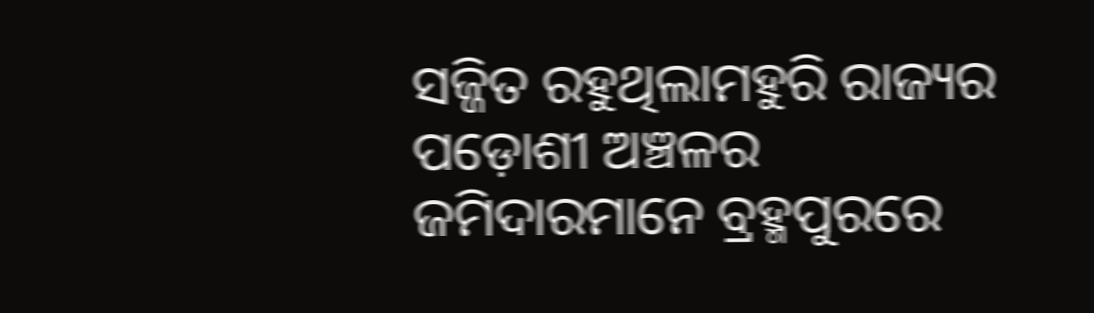ସଜ୍ଜିତ ରହୁଥିଲାମହୁରି ରାଜ୍ୟର ପଡ଼ୋଶୀ ଅଞ୍ଚଳର ଜମିଦାରମାନେ ବ୍ରହ୍ମପୁରରେ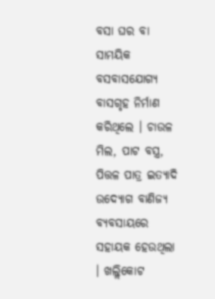ବସା ଘର ବା ସାମୟିକ ବସବାସଯୋଗ୍ୟ ବାସଗୃହ ନିର୍ମାଣ କରିଥିଲେ । ଚାଉଳ ମିଲ, ପାଟ ବସ୍ତ୍ର, ପିତ୍ତଳ ପାତ୍ର ଇତ୍ୟାଦି ଉଦ୍ୟୋଗ ବାଣିଜ୍ୟ ବ୍ୟବସାୟରେ ସହାୟକ ହେଉଥିଲା । ଖଲ୍ଲିକୋଟ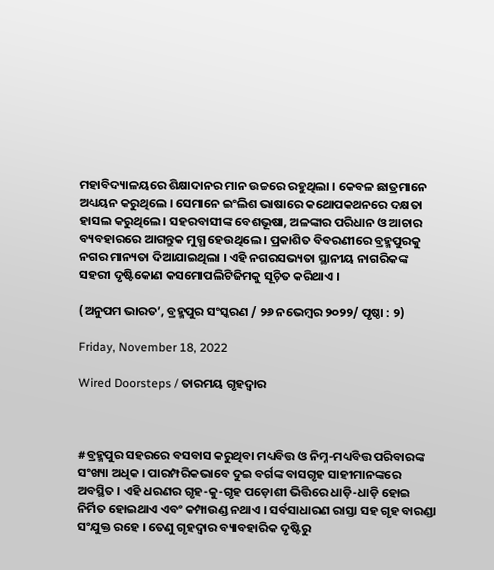ମହାବିଦ୍ୟାଳୟରେ ଶିକ୍ଷାଦାନର ମାନ ଉଚ୍ଚରେ ରହୁଥିଲା । କେବଳ ଛାତ୍ରମାନେ ଅଧ୍ୟୟନ କରୁଥିଲେ । ସେମାନେ ଇଂଲିଶ ଭାଷାରେ କଥୋପକଥନରେ ଦକ୍ଷତା ହାସଲ କରୁଥିଲେ । ସହରବାସୀଙ୍କ ବେଶଭୂଷା, ଅଳଙ୍କାର ପରିଧାନ ଓ ଆଚାର ବ୍ୟବହାରରେ ଆଗନ୍ତୁକ ମୁଗ୍ଧ ହେଉଥିଲେ । ପ୍ରକାଶିତ ବିବରଣୀରେ ବ୍ରହ୍ମପୁରକୁ ନଗର ମାନ୍ୟତା ଦିଆଯାଇଥିଲା । ଏହି ନଗରସଭ୍ୟତା ସ୍ଥାନୀୟ ନାଗରିକଙ୍କ ସହରୀ ଦୃଷ୍ଟିକୋଣ କସମୋପଲିଟିଜିମକୁ ସୂଚ଼ିତ କରିଥାଏ ।

(ଅନୁପମ ଭାରତ’, ବ୍ରହ୍ମପୁର ସଂସ୍କରଣ / ୨୬ ନଭେମ୍ୱର ୨୦୨୨/ ପୃଷ୍ଠା : ୨)

Friday, November 18, 2022

Wired Doorsteps / ତାରମୟ ଗୃହଦ୍ୱାର



#ବ୍ରହ୍ମପୁର ସହରରେ ବସବାସ କରୁଥିବା ମଧ୍ୟବିତ୍ତ ଓ ନିମ୍ନ-ମଧ୍ୟବିତ୍ତ ପରିବାରଙ୍କ ସଂଖ୍ୟା ଅଧିକ । ପାରମ୍ପରିକଭାବେ ଦୁଇ ବର୍ଗଙ୍କ ବାସଗୃହ ସାହୀମାନଙ୍କରେ ଅବସ୍ଥିତ । ଏହି ଧରଣର ଗୃହ-କୁ-ଗୃହ ପଡ଼ୋଶୀ ଭିତ୍ତିରେ ଧାଡ଼ି-ଧାଡ଼ି ହୋଇ ନିର୍ମିତ ହୋଇଥାଏ ଏବଂ କମ୍ପାଉଣ୍ଡ ନଥାଏ । ସର୍ବସାଧାରଣ ରାସ୍ତା ସହ ଗୃହ ବାରଣ୍ଡା ସଂଯୁକ୍ତ ରହେ । ତେଣୁ ଗୃହଦ୍ୱାର ବ୍ୟାବହାରିକ ଦୃଷ୍ଟିରୁ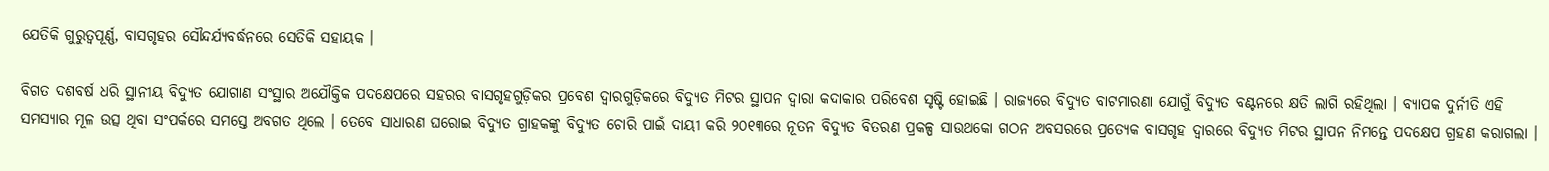ଯେତିକି ଗୁରୁତ୍ୱପୂର୍ଣ୍ଣ, ବାସଗୃହର ସୌନ୍ଦର୍ଯ୍ୟବର୍ଦ୍ଧନରେ ସେତିକି ସହାୟକ ।

ବିଗତ ଦଶବର୍ଷ ଧରି ସ୍ଥାନୀୟ ବିଦ୍ୟୁତ ଯୋଗାଣ ସଂସ୍ଥାର ଅଯୌକ୍ତିକ ପଦକ୍ଷେପରେ ସହରର ବାସଗୃହଗୁଡ଼ିକର ପ୍ରବେଶ ଦ୍ୱାରଗୁଡ଼ିକରେ ବିଦ୍ୟୁତ ମିଟର ସ୍ଥାପନ ଦ୍ୱାରା କଦାକାର ପରିବେଶ ସୃଷ୍ଟି ହୋଇଛି । ରାଜ୍ୟରେ ବିଦ୍ୟୁତ ବାଟମାରଣା ଯୋଗୁଁ ବିଦ୍ୟୁତ ବଣ୍ଟନରେ କ୍ଷତି ଲାଗି ରହିଥିଲା । ବ୍ୟାପକ ଦୁର୍ନୀତି ଏହି ସମସ୍ୟାର ମୂଳ ଉତ୍ସ ଥିବା ସଂପର୍କରେ ସମସ୍ତେ ଅବଗତ ଥିଲେ । ତେବେ ସାଧାରଣ ଘରୋଇ ବିଦ୍ୟୁତ ଗ୍ରାହକଙ୍କୁ ବିଦ୍ୟୁତ ଚୋରି ପାଇଁ ଦାୟୀ କରି ୨୦୧୩ରେ ନୂତନ ବିଦ୍ୟୁତ ବିତରଣ ପ୍ରକଳ୍ପ ସାଉଥକୋ ଗଠନ ଅବସରରେ ପ୍ରତ୍ୟେକ ବାସଗୃହ ଦ୍ୱାରରେ ବିଦ୍ୟୁତ ମିଟର ସ୍ଥାପନ ନିମନ୍ତେ ପଦକ୍ଷେପ ଗ୍ରହଣ କରାଗଲା ।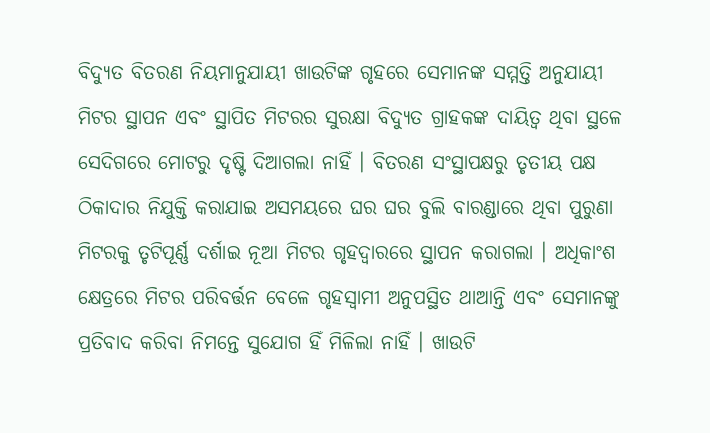ବିଦ୍ୟୁତ ବିତରଣ ନିୟମାନୁଯାୟୀ ଖାଉଟିଙ୍କ ଗୃହରେ ସେମାନଙ୍କ ସମ୍ମତ୍ତି ଅନୁଯାୟୀ ମିଟର ସ୍ଥାପନ ଏବଂ ସ୍ଥାପିତ ମିଟରର ସୁରକ୍ଷା ବିଦ୍ୟୁତ ଗ୍ରାହକଙ୍କ ଦାୟିତ୍ୱ ଥିବା ସ୍ଥଳେ ସେଦିଗରେ ମୋଟରୁ ଦୃଷ୍ଟି ଦିଆଗଲା ନାହିଁ । ବିତରଣ ସଂସ୍ଥାପକ୍ଷରୁ ତୃତୀୟ ପକ୍ଷ ଠିକାଦାର ନିଯୁକ୍ତି କରାଯାଇ ଅସମୟରେ ଘର ଘର ବୁଲି ବାରଣ୍ଡାରେ ଥିବା ପୁରୁଣା ମିଟରକୁ ତୃଟିପୂର୍ଣ୍ଣ ଦର୍ଶାଇ ନୂଆ ମିଟର ଗୃହଦ୍ୱାରରେ ସ୍ଥାପନ କରାଗଲା । ଅଧିକାଂଶ କ୍ଷେତ୍ରରେ ମିଟର ପରିବର୍ତ୍ତନ ବେଳେ ଗୃହସ୍ୱାମୀ ଅନୁପସ୍ଥିତ ଥାଆନ୍ତି ଏବଂ ସେମାନଙ୍କୁ ପ୍ରତିବାଦ କରିବା ନିମନ୍ତେ ସୁଯୋଗ ହିଁ ମିଳିଲା ନାହିଁ । ଖାଉଟି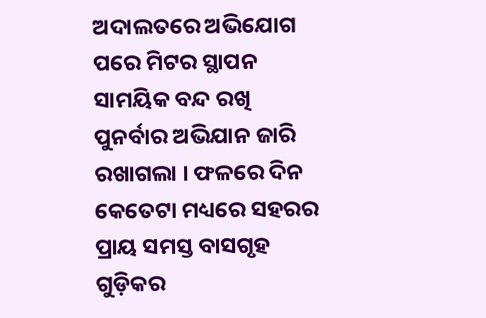ଅଦାଲତରେ ଅଭିଯୋଗ ପରେ ମିଟର ସ୍ଥାପନ ସାମୟିକ ବନ୍ଦ ରଖି ପୁନର୍ବାର ଅଭିଯାନ ଜାରି ରଖାଗଲା । ଫଳରେ ଦିନ କେତେଟା ମଧ୍ୟରେ ସହରର ପ୍ରାୟ ସମସ୍ତ ବାସଗୃହ ଗୁଡ଼ିକର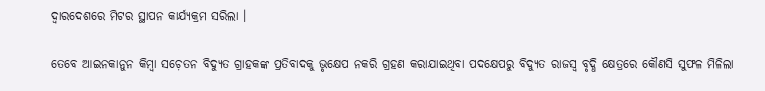ଦ୍ୱାରଦେଶରେ ମିଟର ସ୍ଥାପନ କାର୍ଯ୍ୟକ୍ରମ ସରିଲା ।

ତେବେ ଆଇନକାନୁନ କିମ୍ୱା ସଚ଼େତନ ବିଦ୍ୟୁତ ଗ୍ରାହକଙ୍କ ପ୍ରତିବାଦକୁ ଭୃକ୍ଷେପ ନକରି ଗ୍ରହଣ କରାଯାଇଥିବା ପଦକ୍ଷେପରୁ ବିଦ୍ୟୁତ ରାଜସ୍ୱ ବୃଦ୍ଧି କ୍ଷେତ୍ରରେ କୌଣସି ସୁଫଳ ମିଳିଲା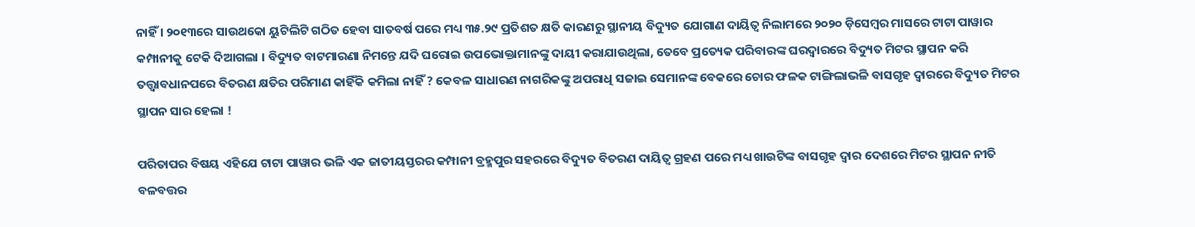ନାହିଁ । ୨୦୧୩ରେ ସାଉଥକୋ ୟୁଟିଲିଟି ଗଠିତ ହେବା ସାତବର୍ଷ ପରେ ମଧ୍ୟ ୩୫.୨୯ ପ୍ରତିଶତ କ୍ଷତି କାରଣରୁ ସ୍ଥାନୀୟ ବିଦ୍ୟୁତ ଯୋଗାଣ ଦାୟିତ୍ୱ ନିଲାମରେ ୨୦୨୦ ଡ଼ିସେମ୍ୱର ମାସରେ ଟାଟା ପାୱାର କମ୍ପାନୀକୁ ଟେକି ଦିଆଗଲା । ବିଦ୍ୟୁତ ବାଟମାରଣା ନିମନ୍ତେ ଯଦି ଘରୋଇ ଉପଭୋକ୍ତାମାନଙ୍କୁ ଦାୟୀ କରାଯାଉଥିଲା, ତେବେ ପ୍ରତ୍ୟେକ ପରିବାରଙ୍କ ଘରଦ୍ୱାରରେ ବିଦ୍ୟୁତ ମିଟର ସ୍ଥାପନ କରି ତତ୍ତ୍ୱାବଧାନପରେ ବିତରଣ କ୍ଷତିର ପରିମାଣ କାହିଁକି କମିଲା ନାହିଁ ? କେବଳ ସାଧାରଣ ନାଗରିକଙ୍କୁ ଅପରାଧି ସଜାଇ ସେମାନଙ୍କ ବେକରେ ଚୋର ଫଳକ ଟାଙ୍ଗିଲାଭଳି ବାସଗୃହ ଦ୍ୱାରରେ ବିଦ୍ୟୁତ ମିଟର ସ୍ଥାପନ ସାର ହେଲା !

ପରିତାପର ବିଷୟ ଏହିଯେ ଟାଟା ପାୱାର ଭଳି ଏକ ଜାତୀୟସ୍ତରର କମ୍ପାନୀ ବ୍ରହ୍ମପୁର ସହରରେ ବିଦ୍ୟୁତ ବିତରଣ ଦାୟିତ୍ୱ ଗ୍ରହଣ ପରେ ମଧ୍ୟ ଖାଉଟିଙ୍କ ବାସଗୃହ ଦ୍ୱାର ଦେଶରେ ମିଟର ସ୍ଥାପନ ନୀତି ବଳବତ୍ତର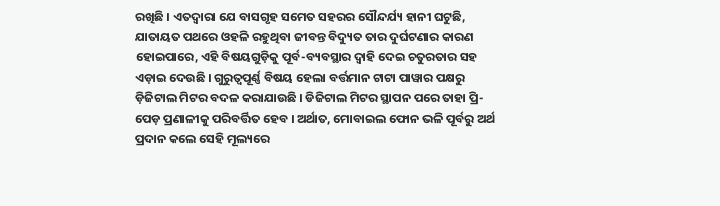ରଖିଛି । ଏତଦ୍ୱାରା ଯେ ବାସଗୃହ ସମେତ ସହରର ସୌନ୍ଦର୍ଯ୍ୟ ହାନୀ ଘଟୁଛି, ଯାତାୟତ ପଥରେ ଓହଳି ରହୁଥିବା ଜୀବନ୍ତ ବିଦ୍ୟୁତ ତାର ଦୁର୍ଘଟଣାର କାରଣ ହୋଇପାରେ, ଏହି ବିଷୟଗୁଡ଼ିକୁ ପୂର୍ବ-ବ୍ୟବସ୍ଥାର ଦ୍ୱାହି ଦେଇ ଚତୁରତାର ସହ ଏଡ଼ାଇ ଦେଉଛି । ଗୁରୁତ୍ୱପୂର୍ଣ୍ଣ ବିଷୟ ହେଲା ବର୍ତ୍ତମାନ ଟାଟା ପାୱାର ପକ୍ଷରୁ ଡ଼ିଜିଟାଲ ମିଟର ବଦଳ କରାଯାଉଛି । ଡିଜିଟାଲ ମିଟର ସ୍ଥାପନ ପରେ ତାହା ପ୍ରି-ପେଡ଼ ପ୍ରଣାଳୀକୁ ପରିବର୍ତ୍ତିତ ହେବ । ଅର୍ଥାତ, ମୋବାଇଲ ଫୋନ ଭଳି ପୂର୍ବରୁ ଅର୍ଥ ପ୍ରଦାନ କଲେ ସେହି ମୂଲ୍ୟରେ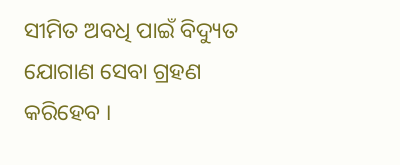ସୀମିତ ଅବଧି ପାଇଁ ବିଦ୍ୟୁତ ଯୋଗାଣ ସେବା ଗ୍ରହଣ କରିହେବ ।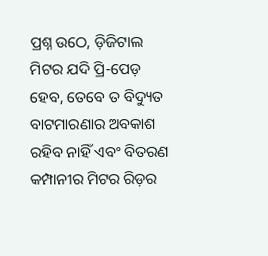ପ୍ରଶ୍ନ ଉଠେ, ଡ଼ିଜିଟାଲ ମିଟର ଯଦି ପ୍ରି-ପେଡ଼ ହେବ, ତେବେ ତ ବିଦ୍ୟୁତ ବାଟମାରଣାର ଅବକାଶ ରହିବ ନାହିଁ ଏବଂ ବିତରଣ କମ୍ପାନୀର ମିଟର ରିଡ଼ର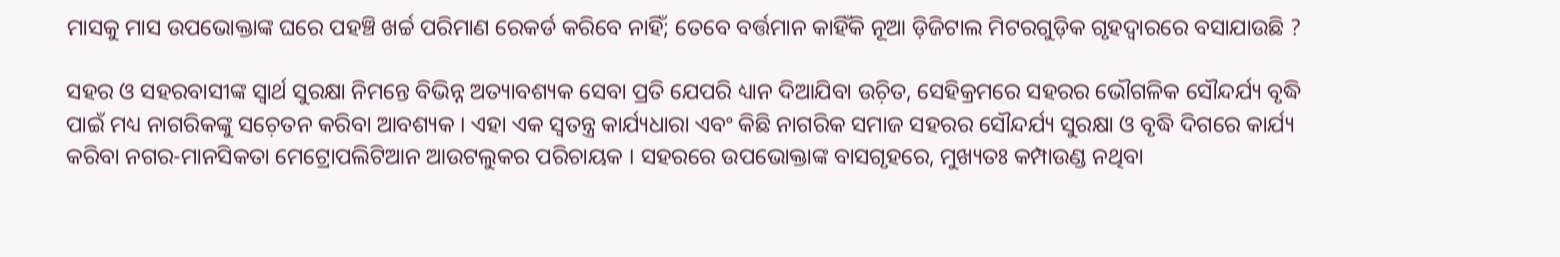ମାସକୁ ମାସ ଉପଭୋକ୍ତାଙ୍କ ଘରେ ପହଞ୍ଚି ଖର୍ଚ୍ଚ ପରିମାଣ ରେକର୍ଡ କରିବେ ନାହିଁ; ତେବେ ବର୍ତ୍ତମାନ କାହିଁକି ନୂଆ ଡ଼ିଜିଟାଲ ମିଟରଗୁଡ଼ିକ ଗୃହଦ୍ୱାରରେ ବସାଯାଉଛି ?

ସହର ଓ ସହରବାସୀଙ୍କ ସ୍ୱାର୍ଥ ସୁରକ୍ଷା ନିମନ୍ତେ ବିଭିନ୍ନ ଅତ୍ୟାବଶ୍ୟକ ସେବା ପ୍ରତି ଯେପରି ଧ୍ୟାନ ଦିଆଯିବା ଉଚ଼ିତ, ସେହିକ୍ରମରେ ସହରର ଭୌଗଳିକ ସୌନ୍ଦର୍ଯ୍ୟ ବୃଦ୍ଧି ପାଇଁ ମଧ୍ୟ ନାଗରିକଙ୍କୁ ସଚ଼େତନ କରିବା ଆବଶ୍ୟକ । ଏହା ଏକ ସ୍ୱତନ୍ତ୍ର କାର୍ଯ୍ୟଧାରା ଏବଂ କିଛି ନାଗରିକ ସମାଜ ସହରର ସୌନ୍ଦର୍ଯ୍ୟ ସୁରକ୍ଷା ଓ ବୃଦ୍ଧି ଦିଗରେ କାର୍ଯ୍ୟ କରିବା ନଗର-ମାନସିକତା ମେଟ୍ରୋପଲିଟିଆନ ଆଉଟଲୁକର ପରିଚାୟକ । ସହରରେ ଉପଭୋକ୍ତାଙ୍କ ବାସଗୃହରେ, ମୁଖ୍ୟତଃ କମ୍ପାଉଣ୍ଡ ନଥିବା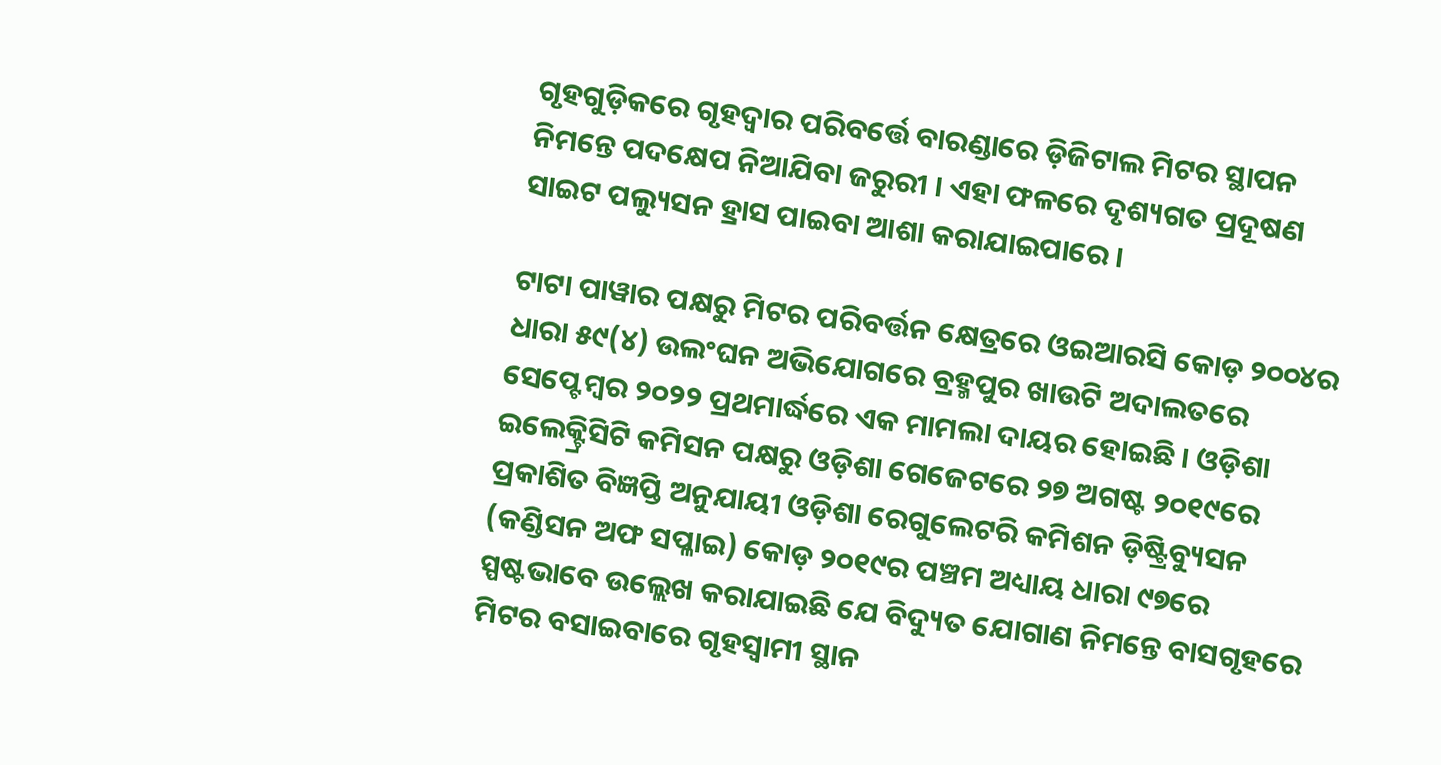ଗୃହଗୁଡ଼ିକରେ ଗୃହଦ୍ୱାର ପରିବର୍ତ୍ତେ ବାରଣ୍ଡାରେ ଡ଼ିଜିଟାଲ ମିଟର ସ୍ଥାପନ ନିମନ୍ତେ ପଦକ୍ଷେପ ନିଆଯିବା ଜରୁରୀ । ଏହା ଫଳରେ ଦୃଶ୍ୟଗତ ପ୍ରଦୂଷଣ ସାଇଟ ପଲ୍ୟୁସନ ହ୍ରାସ ପାଇବା ଆଶା କରାଯାଇପାରେ ।

ଟାଟା ପାୱାର ପକ୍ଷରୁ ମିଟର ପରିବର୍ତ୍ତନ କ୍ଷେତ୍ରରେ ଓଇଆରସି କୋଡ଼ ୨୦୦୪ର ଧାରା ୫୯(୪) ଉଲଂଘନ ଅଭିଯୋଗରେ ବ୍ରହ୍ମପୁର ଖାଉଟି ଅଦାଲତରେ ସେପ୍ଟେମ୍ୱର ୨୦୨୨ ପ୍ରଥମାର୍ଦ୍ଧରେ ଏକ ମାମଲା ଦାୟର ହୋଇଛି । ଓଡ଼ିଶା ଇଲେକ୍ଟ୍ରିସିଟି କମିସନ ପକ୍ଷରୁ ଓଡ଼ିଶା ଗେଜେଟରେ ୨୭ ଅଗଷ୍ଟ ୨୦୧୯ରେ ପ୍ରକାଶିତ ବିଜ୍ଞପ୍ତି ଅନୁଯାୟୀ ଓଡ଼ିଶା ରେଗୁଲେଟରି କମିଶନ ଡ଼ିଷ୍ଟ୍ରିବ୍ୟୁସନ (କଣ୍ଡିସନ ଅଫ ସପ୍ଳାଇ) କୋଡ଼ ୨୦୧୯ର ପଞ୍ଚମ ଅଧ୍ୟାୟ ଧାରା ୯୭ରେ ସ୍ପଷ୍ଟଭାବେ ଉଲ୍ଲେଖ କରାଯାଇଛି ଯେ ବିଦ୍ୟୁତ ଯୋଗାଣ ନିମନ୍ତେ ବାସଗୃହରେ ମିଟର ବସାଇବାରେ ଗୃହସ୍ୱାମୀ ସ୍ଥାନ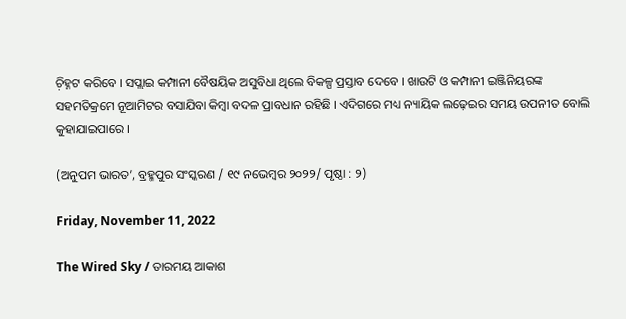ଚ଼ିହ୍ନଟ କରିବେ । ସପ୍ଲାଇ କମ୍ପାନୀ ବୈଷୟିକ ଅସୁବିଧା ଥିଲେ ବିକଳ୍ପ ପ୍ରସ୍ତାବ ଦେବେ । ଖାଉଟି ଓ କମ୍ପାନୀ ଇଞ୍ଜିନିୟରଙ୍କ ସହମତିକ୍ରମେ ନୂଆମିଟର ବସାଯିବା କିମ୍ୱା ବଦଳ ପ୍ରାବଧାନ ରହିଛି । ଏଦିଗରେ ମଧ୍ୟ ନ୍ୟାୟିକ ଲଢ଼େଇର ସମୟ ଉପନୀତ ବୋଲି କୁହାଯାଇପାରେ ।

(ଅନୁପମ ଭାରତ’, ବ୍ରହ୍ମପୁର ସଂସ୍କରଣ / ୧୯ ନଭେମ୍ୱର ୨୦୨୨/ ପୃଷ୍ଠା : ୨)

Friday, November 11, 2022

The Wired Sky / ତାରମୟ ଆକାଶ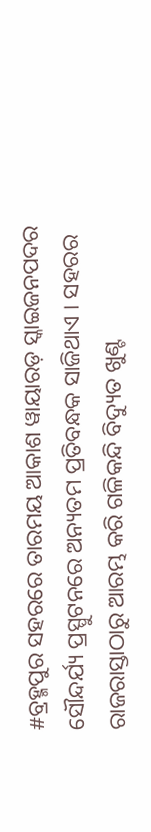#ବ୍ରହ୍ମପୁର ସହରରେ ତାରମୟ ଆକାଶ ୱାୟାରଡ଼ ସ୍କାଇଜନପଦର ସୌନ୍ଦର୍ଯ୍ୟ ପ୍ରସ୍ପୁଟନରେ ଅନ୍ୟତମ ପ୍ରତିବନ୍ଧକ ସାଜିଥାଏ । ସହରର ରାଜରାସ୍ତାଠାରୁ ଆରମ୍ଭ କରି ଗଳିକନ୍ଦି ବିଦ୍ୟୁତ ଖୁଣ୍ଟ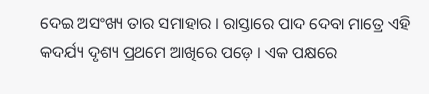ଦେଇ ଅସଂଖ୍ୟ ତାର ସମାହାର । ରାସ୍ତାରେ ପାଦ ଦେବା ମାତ୍ରେ ଏହି କଦର୍ଯ୍ୟ ଦୃଶ୍ୟ ପ୍ରଥମେ ଆଖିରେ ପଡ଼େ । ଏକ ପକ୍ଷରେ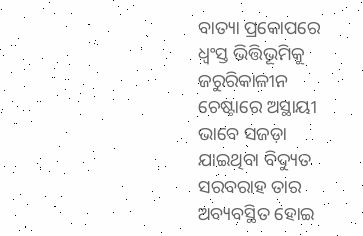ବାତ୍ୟା ପ୍ରକୋପରେ ଧ୍ୱଂସ୍ତ ଭିତ୍ତିଭୂମିକୁ ଜରୁରିକାଳୀନ ଚେଷ୍ଟାରେ ଅସ୍ଥାୟୀ ଭାବେ ସଜଡ଼ା ଯାଇଥିବା ବିଦ୍ୟୁତ ସରବରାହ ତାର ଅବ୍ୟବସ୍ଥିତ ହୋଇ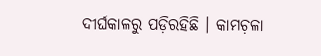ଦୀର୍ଘକାଳରୁ ପଡ଼ିରହିଛି । କାମଚ଼ଳା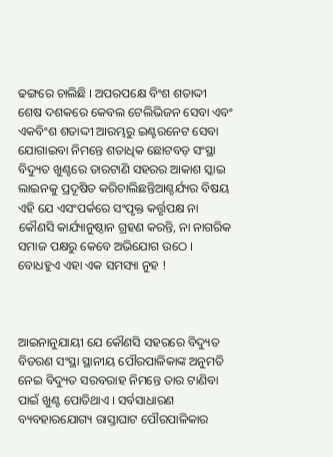ଢଙ୍ଗରେ ଚାଲିଛି । ଅପରପକ୍ଷେ ବିଂଶ ଶତାଦ୍ଦୀ ଶେଷ ଦଶକରେ କେବଲ ଟେଲିଭିଜନ ସେବା ଏବଂ ଏକବିଂଶ ଶତାଦ୍ଦୀ ଆରମ୍ଭରୁ ଇଣ୍ଟରନେଟ ସେବା ଯୋଗାଇବା ନିମନ୍ତେ ଶତାଧିକ ଛୋଟବଡ଼ ସଂସ୍ଥା ବିଦ୍ୟୁତ ଖୁଣ୍ଟରେ ତାରଟାଣି ସହରର ଆକାଶ ସ୍କାଇ ଲାଇନକୁ ପ୍ରଦୂଷିତ କରିଚାଲିଛନ୍ତିଆଶ୍ଚର୍ଯ୍ୟର ବିଷୟ ଏହି ଯେ ଏସଂପର୍କରେ ସଂପୃକ୍ତ କର୍ତ୍ତୃପକ୍ଷ ନା କୌଣସି କାର୍ଯ୍ୟାନୁଷ୍ଠାନ ଗ୍ରହଣ କରନ୍ତି, ନା ନାଗରିକ ସମାଜ ପକ୍ଷରୁ କେବେ ଅଭିଯୋଗ ଉଠେ । ବୋଧହୁଏ ଏହା ଏକ ସମସ୍ୟା ନୁହ !



ଆଇନାନୁଯାୟୀ ଯେ କୌଣସି ସହରରେ ବିଦ୍ୟୁତ ବିତରଣ ସଂସ୍ଥା ସ୍ଥାନୀୟ ପୌରପାଳିକାଙ୍କ ଅନୁମତି ନେଇ ବିଦ୍ୟୁତ ସରବରାହ ନିମନ୍ତେ ତାର ଟାଣିବା ପାଇଁ ଖୁଣ୍ଟ ପୋତିଥାଏ । ସର୍ବସାଧାରଣ ବ୍ୟବହାରଯୋଗ୍ୟ ରାସ୍ତାଘାଟ ପୌରପାଳିକାର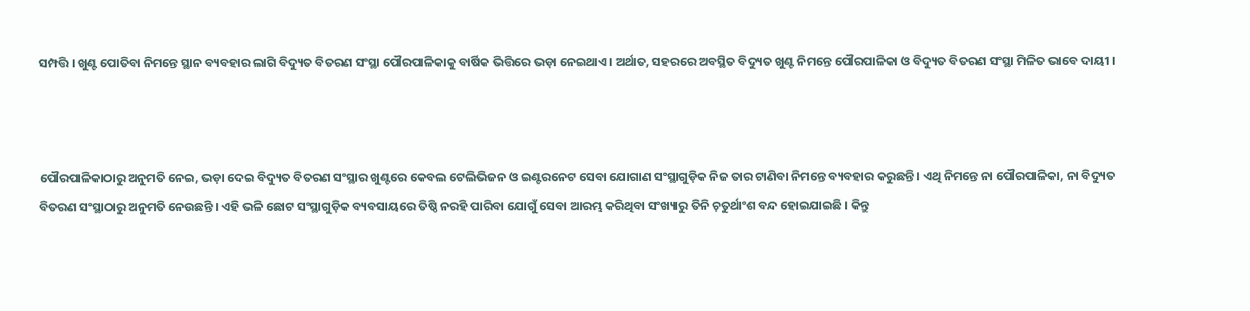ସମ୍ପତ୍ତି । ଖୁଣ୍ଟ ପୋତିବା ନିମନ୍ତେ ସ୍ଥାନ ବ୍ୟବହାର ଲାଗି ବିଦ୍ୟୁତ ବିତରଣ ସଂସ୍ଥା ପୌରପାଳିକାକୁ ବାର୍ଷିକ ଭିତ୍ତିରେ ଭଡ଼ା ନେଇଥାଏ । ଅର୍ଥାତ, ସହରରେ ଅବସ୍ଥିତ ବିଦ୍ୟୁତ ଖୁଣ୍ଟ ନିମନ୍ତେ ପୌରପାଳିକା ଓ ବିଦ୍ୟୁତ ବିତରଣ ସଂସ୍ଥା ମିଳିତ ଭାବେ ଦାୟୀ ।



ପୌରପାଳିକାଠାରୁ ଅନୁମତି ନେଇ, ଭଡ଼ା ଦେଇ ବିଦ୍ୟୁତ ବିତରଣ ସଂସ୍ଥାର ଖୁଣ୍ଟରେ କେବଲ ଟେଲିଭିଜନ ଓ ଇଣ୍ଟରନେଟ ସେବା ଯୋଗାଣ ସଂସ୍ଥାଗୁଡ଼ିକ ନିଜ ତାର ଟାଣିବା ନିମନ୍ତେ ବ୍ୟବହାର କରୁଛନ୍ତି । ଏଥି ନିମନ୍ତେ ନା ପୌରପାଳିକା, ନା ବିଦ୍ୟୁତ ବିତରଣ ସଂସ୍ଥାଠାରୁ ଅନୁମତି ନେଉଛନ୍ତି । ଏହି ଭଳି ଛୋଟ ସଂସ୍ଥାଗୁଡ଼ିକ ବ୍ୟବସାୟରେ ତିଷ୍ଠି ନରହି ପାରିବା ଯୋଗୁଁ ସେବା ଆରମ୍ଭ କରିଥିବା ସଂଖ୍ୟାରୁ ତିନି ଚ଼ତୁର୍ଥାଂଶ ବନ୍ଦ ହୋଇଯାଇଛି । କିନ୍ତୁ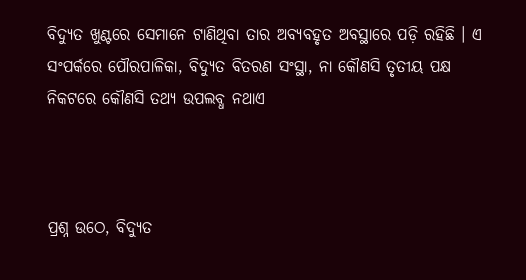ବିଦ୍ୟୁତ ଖୁଣ୍ଟରେ ସେମାନେ ଟାଣିଥିବା ତାର ଅବ୍ୟବହୃତ ଅବସ୍ଥାରେ ପଡ଼ି ରହିଛି । ଏ ସଂପର୍କରେ ପୌରପାଳିକା, ବିଦ୍ୟୁତ ବିତରଣ ସଂସ୍ଥା, ନା କୌଣସି ତୃତୀୟ ପକ୍ଷ ନିକଟରେ କୌଣସି ତଥ୍ୟ ଉପଲବ୍ଧ ନଥାଏ



ପ୍ରଶ୍ନ ଉଠେ, ବିଦ୍ୟୁତ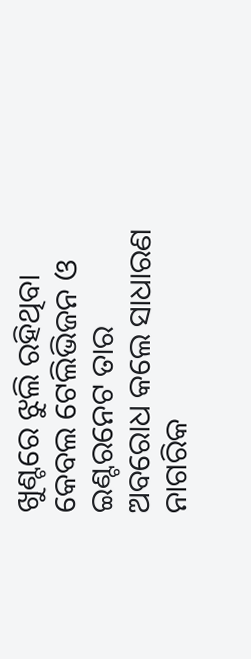ଖୁଣ୍ଟରେ ଝୁଲି ରହିଥିବା କେବଲ ଟେଲିଭିଜନ ଓ ଇଣ୍ଟରନେଟ ତାର ଅବରୋଧ କଲେ ସାଧାରଣ ନାଗରିକ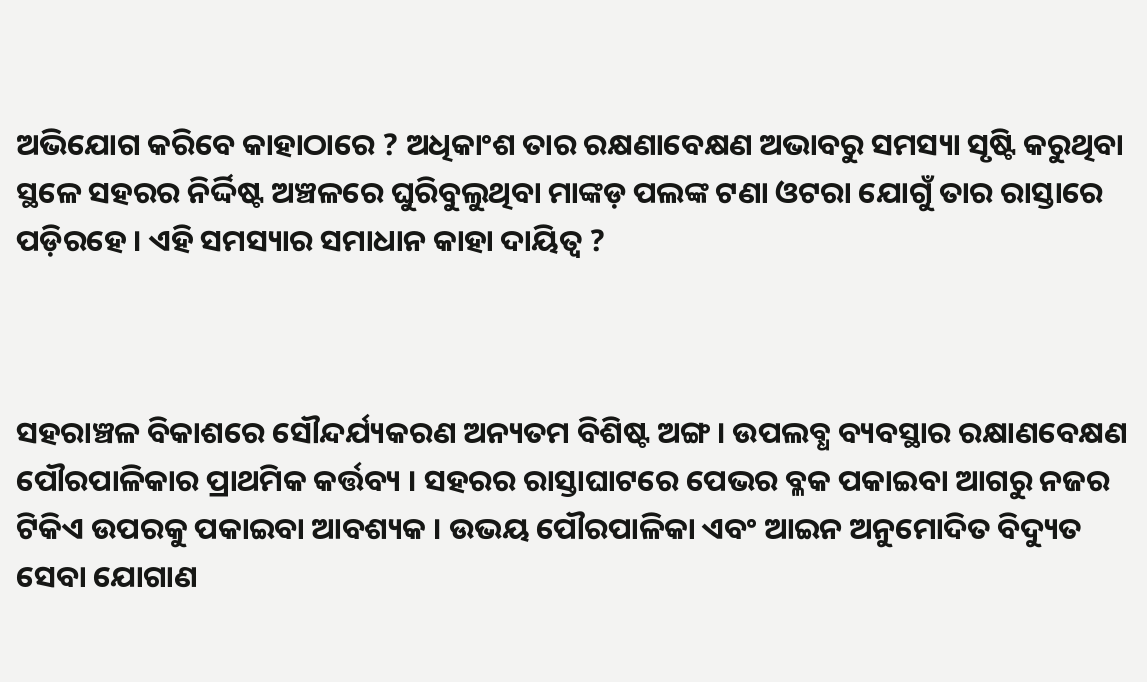ଅଭିଯୋଗ କରିବେ କାହାଠାରେ ? ଅଧିକାଂଶ ତାର ରକ୍ଷଣାବେକ୍ଷଣ ଅଭାବରୁ ସମସ୍ୟା ସୃଷ୍ଟି କରୁଥିବା ସ୍ଥଳେ ସହରର ନିର୍ଦ୍ଦିଷ୍ଟ ଅଞ୍ଚଳରେ ଘୁରିବୁଲୁଥିବା ମାଙ୍କଡ଼ ପଲଙ୍କ ଟଣା ଓଟରା ଯୋଗୁଁ ତାର ରାସ୍ତାରେ ପଡ଼ିରହେ । ଏହି ସମସ୍ୟାର ସମାଧାନ କାହା ଦାୟିତ୍ୱ ?



ସହରାଞ୍ଚଳ ବିକାଶରେ ସୌନ୍ଦର୍ଯ୍ୟକରଣ ଅନ୍ୟତମ ବିଶିଷ୍ଟ ଅଙ୍ଗ । ଉପଲବ୍ଧ ବ୍ୟବସ୍ଥାର ରକ୍ଷାଣବେକ୍ଷଣ ପୌରପାଳିକାର ପ୍ରାଥମିକ କର୍ତ୍ତବ୍ୟ । ସହରର ରାସ୍ତାଘାଟରେ ପେଭର ବ୍ଳକ ପକାଇବା ଆଗରୁ ନଜର ଟିକିଏ ଉପରକୁ ପକାଇବା ଆବଶ୍ୟକ । ଉଭୟ ପୌରପାଳିକା ଏବଂ ଆଇନ ଅନୁମୋଦିତ ବିଦ୍ୟୁତ ସେବା ଯୋଗାଣ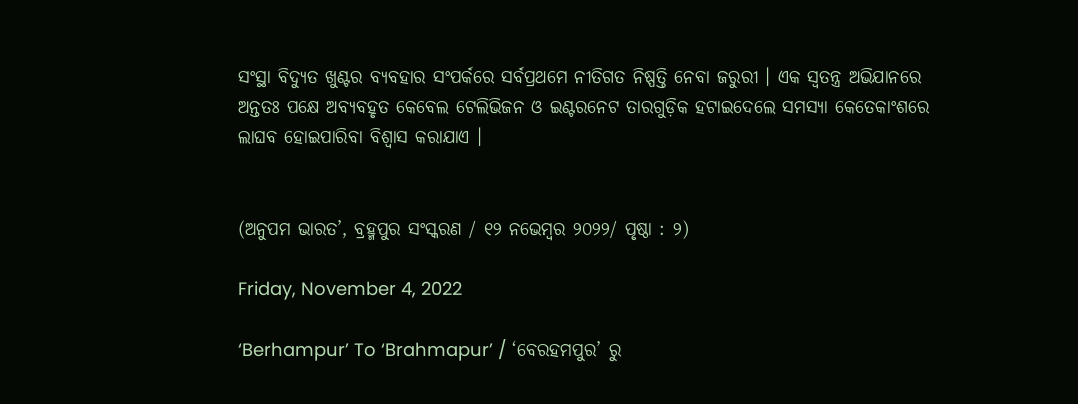ସଂସ୍ଥା ବିଦ୍ୟୁତ ଖୁଣ୍ଟର ବ୍ୟବହାର ସଂପର୍କରେ ସର୍ବପ୍ରଥମେ ନୀତିଗତ ନିଷ୍ପତ୍ତି ନେବା ଜରୁରୀ । ଏକ ସ୍ୱତନ୍ତ୍ର ଅଭିଯାନରେ ଅନ୍ତତଃ ପକ୍ଷେ ଅବ୍ୟବହୃତ କେବେଲ ଟେଲିଭିଜନ ଓ ଇଣ୍ଟରନେଟ ତାରଗୁଡ଼ିକ ହଟାଇଦେଲେ ସମସ୍ୟା କେତେକାଂଶରେ ଲାଘବ ହୋଇପାରିବା ବିଶ୍ୱାସ କରାଯାଏ ।


(ଅନୁପମ ଭାରତ’, ବ୍ରହ୍ମପୁର ସଂସ୍କରଣ / ୧୨ ନଭେମ୍ୱର ୨୦୨୨/ ପୃଷ୍ଠା : ୨)

Friday, November 4, 2022

‘Berhampur’ To ‘Brahmapur’ / ‘ବେରହମପୁର’ ରୁ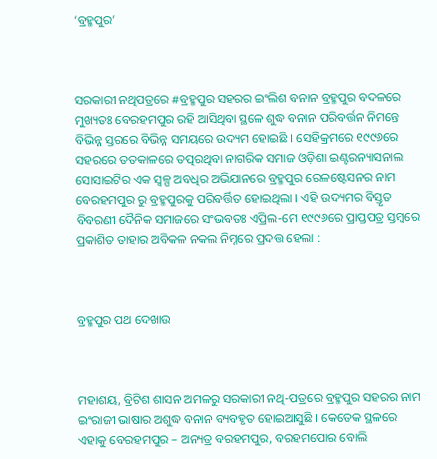‘ବ୍ରହ୍ମପୁର’



ସରକାରୀ ନଥିପତ୍ରରେ #ବ୍ରହ୍ମପୁର ସହରର ଇଂଲିଶ ବନାନ ବ୍ରହ୍ମପୁର ବଦଳରେ ମୁଖ୍ୟତଃ ବେରହମପୁର ରହି ଆସିଥିବା ସ୍ଥଳେ ଶୁଦ୍ଧ ବନାନ ପରିବର୍ତ୍ତନ ନିମନ୍ତେ ବିଭିନ୍ନ ସ୍ତରରେ ବିଭିନ୍ନ ସମୟରେ ଉଦ୍ୟମ ହୋଇଛି । ସେହିକ୍ରମରେ ୧୯୯୬ରେ ସହରରେ ତତକାଳରେ ତତ୍ପରଥିବା ନାଗରିକ ସମାଜ ଓଡ଼ିଶା ଇଣ୍ଟରନ୍ୟାସନାଲ ସୋସାଇଟିର ଏକ ସ୍ୱଳ୍ପ ଅବଧିର ଅଭିଯାନରେ ବ୍ରହ୍ମପୁର ରେଳଷ୍ଟେସନର ନାମ ବେରହମପୁର ରୁ ବ୍ରହ୍ମପୁରକୁ ପରିବର୍ତ୍ତିତ ହୋଇଥିଲା । ଏହି ଉଦ୍ୟମର ବିସ୍ତୃତ ବିବରଣୀ ଦୈନିକ ସମାଜରେ ସଂଭବତଃ ଏପ୍ରିଲ-ମେ ୧୯୯୬ରେ ପ୍ରାପ୍ତପତ୍ର ସ୍ତମ୍ୱରେ ପ୍ରକାଶିତ ତାହାର ଅବିକଳ ନକଲ ନିମ୍ନରେ ପ୍ରଦତ୍ତ ହେଲା :



ବ୍ରହ୍ମପୁର ପଥ ଦେଖାଉ



ମହାଶୟ, ବ୍ରିଟିଶ ଶାସନ ଅମଳରୁ ସରକାରୀ ନଥି-ପତ୍ରରେ ବ୍ରହ୍ମପୁର ସହରର ନାମ ଇଂରାଜୀ ଭାଷାର ଅଶୁଦ୍ଧ ବନାନ ବ୍ୟବହୃତ ହୋଇଆସୁଛି । କେତେକ ସ୍ଥଳରେ ଏହାକୁ ବେରହମପୁର – ଅନ୍ୟତ୍ର ବରହମପୁର, ବରହମପୋର ବୋଲି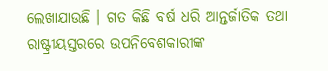ଲେଖାଯାଉଛି । ଗତ କିଛି ବର୍ଷ ଧରି ଆନ୍ତର୍ଜାତିକ ତଥା ରାଷ୍ଟ୍ରୀୟସ୍ତରରେ ଉପନିବେଶକାରୀଙ୍କ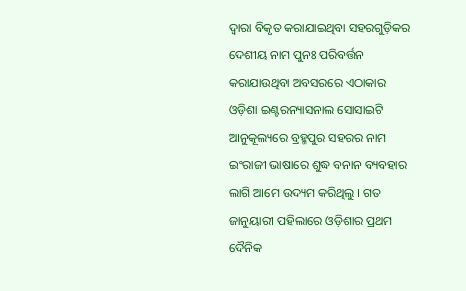ଦ୍ୱାରା ବିକୃତ କରାଯାଇଥିବା ସହରଗୁଡ଼ିକର ଦେଶୀୟ ନାମ ପୁନଃ ପରିବର୍ତ୍ତନ କରାଯାଉଥିବା ଅବସରରେ ଏଠାକାର ଓଡ଼ିଶା ଇଣ୍ଟରନ୍ୟାସନାଲ ସୋସାଇଟି ଆନୁକୂଲ୍ୟରେ ବ୍ରହ୍ମପୁର ସହରର ନାମ ଇଂରାଜୀ ଭାଷାରେ ଶୁଦ୍ଧ ବନାନ ବ୍ୟବହାର ଲାଗି ଆମେ ଉଦ୍ୟମ କରିଥିଲୁ । ଗତ ଜାନୁୟାରୀ ପହିଲାରେ ଓଡ଼ିଶାର ପ୍ରଥମ ଦୈନିକ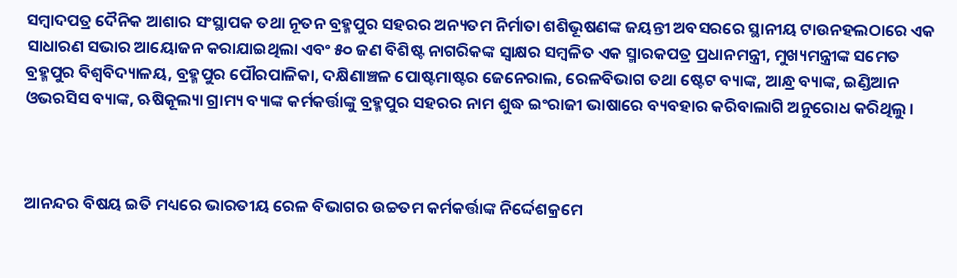ସମ୍ୱାଦପତ୍ର ଦୈନିକ ଆଶାର ସଂସ୍ଥାପକ ତଥା ନୂତନ ବ୍ରହ୍ମପୁର ସହରର ଅନ୍ୟତମ ନିର୍ମାତା ଶଶିଭୂଷଣଙ୍କ ଜୟନ୍ତୀ ଅବସରରେ ସ୍ଥାନୀୟ ଟାଉନହଲଠାରେ ଏକ ସାଧାରଣ ସଭାର ଆୟୋଜନ କରାଯାଇଥିଲା ଏବଂ ୫୦ ଜଣ ବିଶିଷ୍ଟ ନାଗରିକଙ୍କ ସ୍ୱାକ୍ଷର ସମ୍ୱଳିତ ଏକ ସ୍ମାରକପତ୍ର ପ୍ରଧାନମନ୍ତ୍ରୀ, ମୁଖ୍ୟମନ୍ତ୍ରୀଙ୍କ ସମେତ ବ୍ରହ୍ମପୁର ବିଶ୍ୱବିଦ୍ୟାଳୟ, ବ୍ରହ୍ମପୁର ପୌରପାଳିକା, ଦକ୍ଷିଣାଞ୍ଚଳ ପୋଷ୍ଟମାଷ୍ଟର ଜେନେରାଲ, ରେଳବିଭାଗ ତଥା ଷ୍ଟେଟ ବ୍ୟାଙ୍କ, ଆନ୍ଧ୍ର ବ୍ୟାଙ୍କ, ଇଣ୍ଡିଆନ ଓଭରସିସ ବ୍ୟାଙ୍କ, ଋଷିକୂଲ୍ୟା ଗ୍ରାମ୍ୟ ବ୍ୟାଙ୍କ କର୍ମକର୍ତ୍ତାଙ୍କୁ ବ୍ରହ୍ମପୁର ସହରର ନାମ ଶୁଦ୍ଧ ଇଂରାଜୀ ଭାଷାରେ ବ୍ୟବହାର କରିବାଲାଗି ଅନୁରୋଧ କରିଥିଲୁ ।



ଆନନ୍ଦର ବିଷୟ ଇତି ମଧ୍ୟରେ ଭାରତୀୟ ରେଳ ବିଭାଗର ଉଚ୍ଚତମ କର୍ମକର୍ତ୍ତାଙ୍କ ନିର୍ଦ୍ଦେଶକ୍ରମେ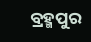ବ୍ରହ୍ମପୁର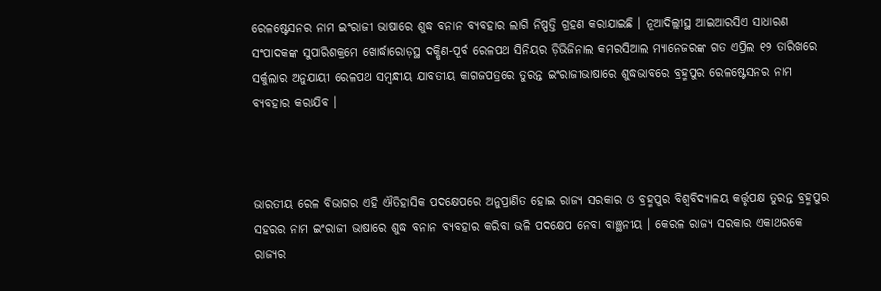ରେଳଷ୍ଟେସନର ନାମ ଇଂରାଜୀ ଭାଷାରେ ଶୁଦ୍ଧ ବନାନ ବ୍ୟବହାର ଲାଗି ନିଷ୍ପତ୍ତି ଗ୍ରହଣ କରାଯାଇଛି । ନୂଆଦିଲ୍ଲୀସ୍ଥ ଆଇଆରସିଏ ସାଧାରଣ ସଂପାଦକଙ୍କ ସୁପାରିଶକ୍ରମେ ଖୋର୍ଦ୍ଧାରୋଡ଼ସ୍ଥ ଦକ୍ଷିଣ-ପୂର୍ବ ରେଳପଥ ସିନିୟର ଡ଼ିଭିଜିନାଲ କମରସିଆଲ ମ୍ୟାନେଜରଙ୍କ ଗତ ଏପ୍ରିଲ ୧୨ ତାରିଖରେ ସର୍କୁଲାର ଅନୁଯାୟୀ ରେଳପଥ ସମ୍ୱନ୍ଧୀୟ ଯାବତୀୟ କାଗଜପତ୍ରରେ ତୁରନ୍ତ ଇଂରାଜୀଭାଷାରେ ଶୁଦ୍ଧଭାବରେ ବ୍ରହ୍ମପୁର ରେଳଷ୍ଟେସନର ନାମ ବ୍ୟବହାର କରାଯିବ ।



ଭାରତୀୟ ରେଳ ବିଭାଗର ଏହି ଐତିହାସିକ ପଦକ୍ଷେପରେ ଅନୁପ୍ରାଣିତ ହୋଇ ରାଜ୍ୟ ସରକାର ଓ ବ୍ରହ୍ମପୁର ବିଶ୍ୱବିଦ୍ୟାଳୟ କର୍ତ୍ତୃପକ୍ଷ ତୁରନ୍ତ ବ୍ରହ୍ମପୁର ସହରର ନାମ ଇଂରାଜୀ ଭାଷାରେ ଶୁଦ୍ଧ ବନାନ ବ୍ୟବହାର କରିବା ଭଳି ପଦକ୍ଷେପ ନେବା ବାଞ୍ଛନୀୟ । କେରଳ ରାଜ୍ୟ ସରକାର ଏକାଥରକେ ରାଜ୍ୟର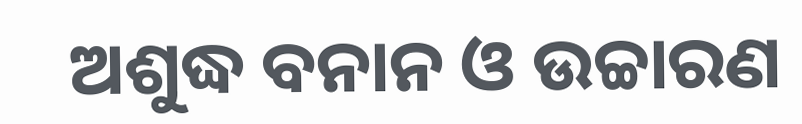ଅଶୁଦ୍ଧ ବନାନ ଓ ଉଚ୍ଚାରଣ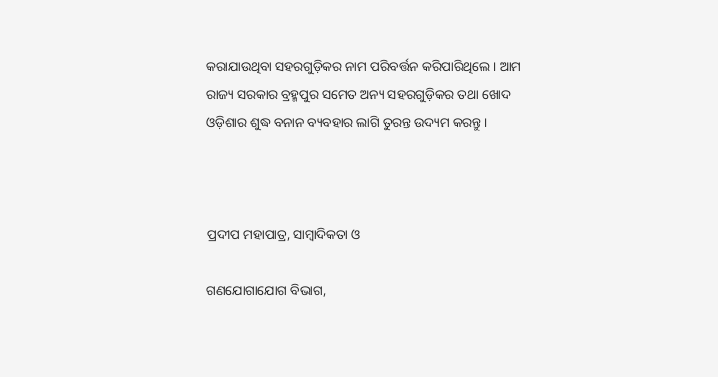କରାଯାଉଥିବା ସହରଗୁଡ଼ିକର ନାମ ପରିବର୍ତ୍ତନ କରିପାରିଥିଲେ । ଆମ ରାଜ୍ୟ ସରକାର ବ୍ରହ୍ମପୁର ସମେତ ଅନ୍ୟ ସହରଗୁଡ଼ିକର ତଥା ଖୋଦ ଓଡ଼ିଶାର ଶୁଦ୍ଧ ବନାନ ବ୍ୟବହାର ଲାଗି ତୁରନ୍ତ ଉଦ୍ୟମ କରନ୍ତୁ ।



ପ୍ରଦୀପ ମହାପାତ୍ର, ସାମ୍ୱାଦିକତା ଓ

ଗଣଯୋଗାଯୋଗ ବିଭାଗ,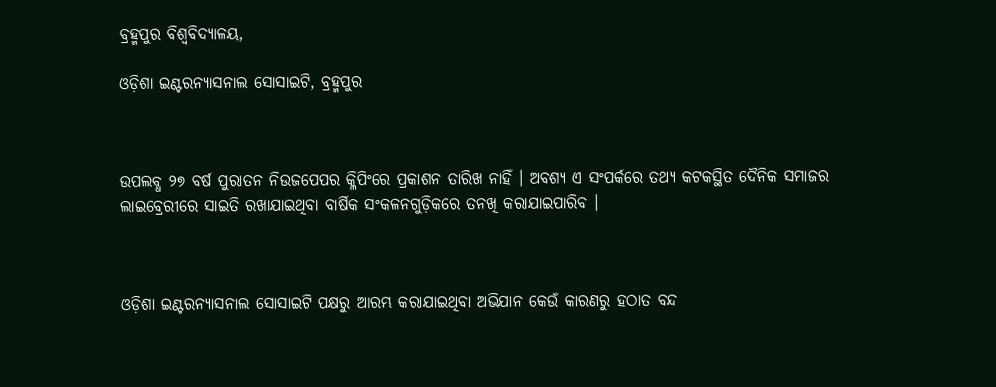ବ୍ରହ୍ମପୁର ବିଶ୍ୱବିଦ୍ୟାଳୟ,

ଓଡ଼ିଶା ଇଣ୍ଟରନ୍ୟାସନାଲ ସୋସାଇଟି, ବ୍ରହ୍ମପୁର



ଉପଲବ୍ଧ ୨୭ ବର୍ଷ ପୁରାତନ ନିଉଜପେପର କ୍ଳିପିଂରେ ପ୍ରକାଶନ ତାରିଖ ନାହିଁ । ଅବଶ୍ୟ ଏ ସଂପର୍କରେ ତଥ୍ୟ କଟକସ୍ଥିତ ଦୈନିକ ସମାଜର ଲାଇବ୍ରେରୀରେ ସାଇତି ରଖାଯାଇଥିବା ବାର୍ଷିକ ସଂକଳନଗୁଡ଼ିକରେ ତନଖି କରାଯାଇପାରିବ ।



ଓଡ଼ିଶା ଇଣ୍ଟରନ୍ୟାସନାଲ ସୋସାଇଟି ପକ୍ଷରୁ ଆରମ୍ଭ କରାଯାଇଥିବା ଅଭିଯାନ କେଉଁ କାରଣରୁ ହଠାତ ବନ୍ଦ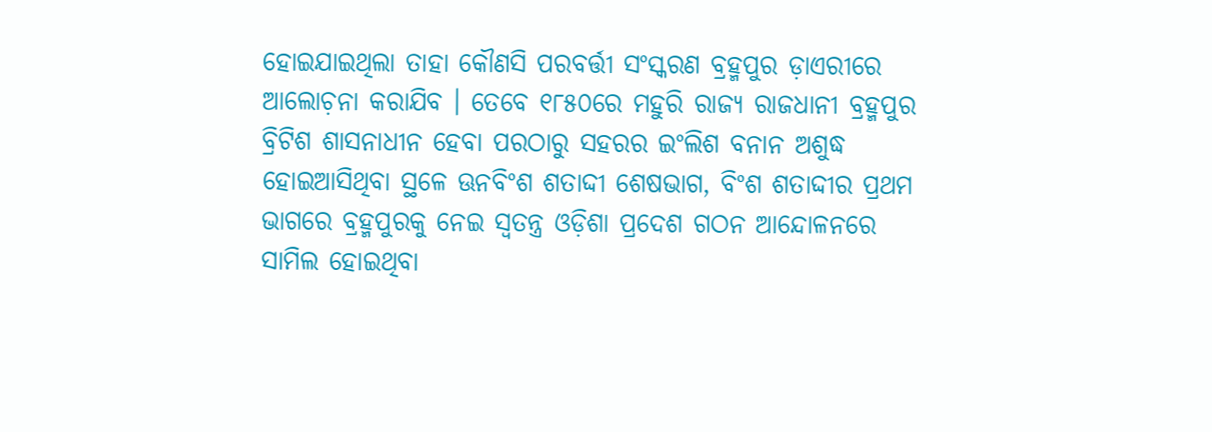ହୋଇଯାଇଥିଲା ତାହା କୌଣସି ପରବର୍ତ୍ତୀ ସଂସ୍କରଣ ବ୍ରହ୍ମପୁର ଡ଼ାଏରୀରେ ଆଲୋଚ଼ନା କରାଯିବ । ତେବେ ୧୮୫୦ରେ ମହୁରି ରାଜ୍ୟ ରାଜଧାନୀ ବ୍ରହ୍ମପୁର ବ୍ରିଟିଶ ଶାସନାଧୀନ ହେବା ପରଠାରୁ ସହରର ଇଂଲିଶ ବନାନ ଅଶୁଦ୍ଧ ହୋଇଆସିଥିବା ସ୍ଥଳେ ଊନବିଂଶ ଶତାଦ୍ଦୀ ଶେଷଭାଗ, ବିଂଶ ଶତାଦ୍ଦୀର ପ୍ରଥମ ଭାଗରେ ବ୍ରହ୍ମପୁରକୁ ନେଇ ସ୍ୱତନ୍ତ୍ର ଓଡ଼ିଶା ପ୍ରଦେଶ ଗଠନ ଆନ୍ଦୋଳନରେ ସାମିଲ ହୋଇଥିବା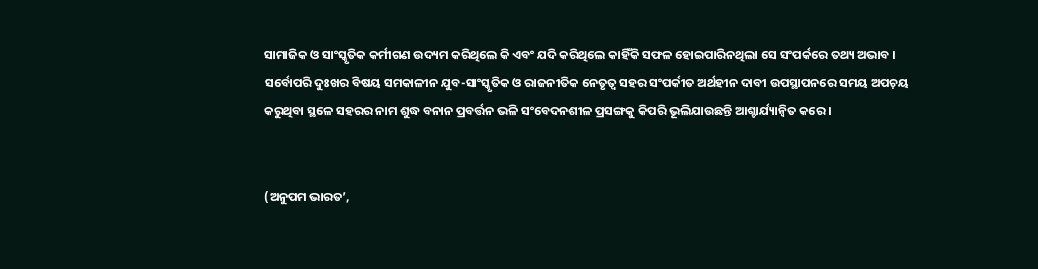ସାମାଜିକ ଓ ସାଂସ୍କୃତିକ କର୍ମୀଗଣ ଉଦ୍ୟମ କରିଥିଲେ କି ଏବଂ ଯଦି କରିଥିଲେ କାହିଁକି ସଫଳ ହୋଇପାରିନଥିଲା ସେ ସଂପର୍କରେ ତଥ୍ୟ ଅଭାବ । ସର୍ବୋପରି ଦୁଃଖର ବିଷୟ ସମକାଳୀନ ଯୁବ-ସାଂସ୍କୃତିକ ଓ ରାଜନୀତିକ ନେତୃତ୍ୱ ସହର ସଂପର୍କୀତ ଅର୍ଥହୀନ ଦାବୀ ଉପସ୍ଥାପନରେ ସମୟ ଅପଚ଼ୟ କରୁଥିବା ସ୍ଥଳେ ସହରର ନାମ ଶୁଦ୍ଧ ବନାନ ପ୍ରବର୍ତ୍ତନ ଭଳି ସଂବେଦନଶୀଳ ପ୍ରସଙ୍ଗକୁ କିପରି ଭୂଲିଯାଉଛନ୍ତି ଆଶ୍ଚାର୍ଯ୍ୟାନ୍ୱିତ କରେ ।


(ଅନୁପମ ଭାରତ’,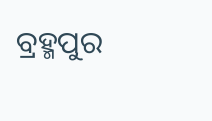ବ୍ରହ୍ମପୁର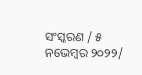ସଂସ୍କରଣ / ୫ ନଭେମ୍ୱର ୨୦୨୨/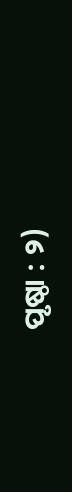ପୃଷ୍ଠା : ୨)